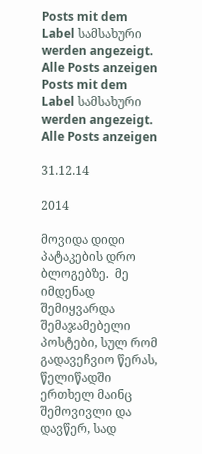Posts mit dem Label სამსახური werden angezeigt. Alle Posts anzeigen
Posts mit dem Label სამსახური werden angezeigt. Alle Posts anzeigen

31.12.14

2014

მოვიდა დიდი პატაკების დრო ბლოგებზე.  მე იმდენად შემიყვარდა შემაჯამებელი პოსტები, სულ რომ გადავეჩვიო წერას, წელიწადში ერთხელ მაინც შემოვივლი და დავწერ, სად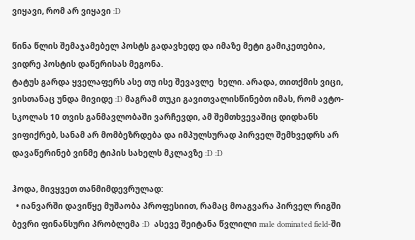ვიყავი, რომ არ ვიყავი :D

წინა წლის შემაჯამებელ პოსტს გადავხედე და იმაზე მეტი გამიკეთებია, ვიდრე პოსტის დაწერისას მეგონა.
ტატუს გარდა ყველაფერს ასე თუ ისე შევავლე  ხელი. არადა, თითქმის ვიცი, ვისთანაც უნდა მივიდე :D მაგრამ თუკი გავითვალისწინებთ იმას, რომ ავტო-სკოლას 10 თვის განმავლობაში ვარჩევდი, ამ შემთხვევაშიც დიდხანს ვიფიქრებ, სანამ არ მომბეზრდება და იმპულსურად პირველ შემხვედრს არ დავაწერინებ ვინმე ტიპის სახელს მკლავზე :D :D

ჰოდა, მივყვეთ თანმიმდევრულად:
  • იანვარში დავიწყე მუშაობა პროფესიით, რამაც მოაგვარა პირველ რიგში ბევრი ფინანსური პრობლემა :D  ასევე შეიტანა წვლილი male dominated field-ში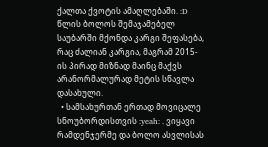ქალთა ქვოტის ამაღლებაში. :D  წლის ბოლოს შემაჯამებელ საუბარში მქონდა კარგი შეფასება, რაც ძალიან კარგია, მაგრამ 2015-ის პირად მიზნად მაინც მაქვს არანორმალურად მეტის სწავლა დასახული.
  • სამსახურთან ერთად მოვიცალე სნოუბორდისთვის :yeah: . ვიყავი რამდენჯერმე და ბოლო ასვლისას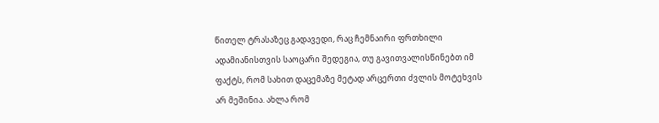წითელ ტრასაზეც გადავედი, რაც ჩემნაირი ფრთხილი ადამიანისთვის საოცარი შედეგია, თუ გავითვალისწინებთ იმ ფაქტს, რომ სახით დაცემაზე მეტად არცერთი ძვლის მოტეხვის არ მეშინია. ახლა რომ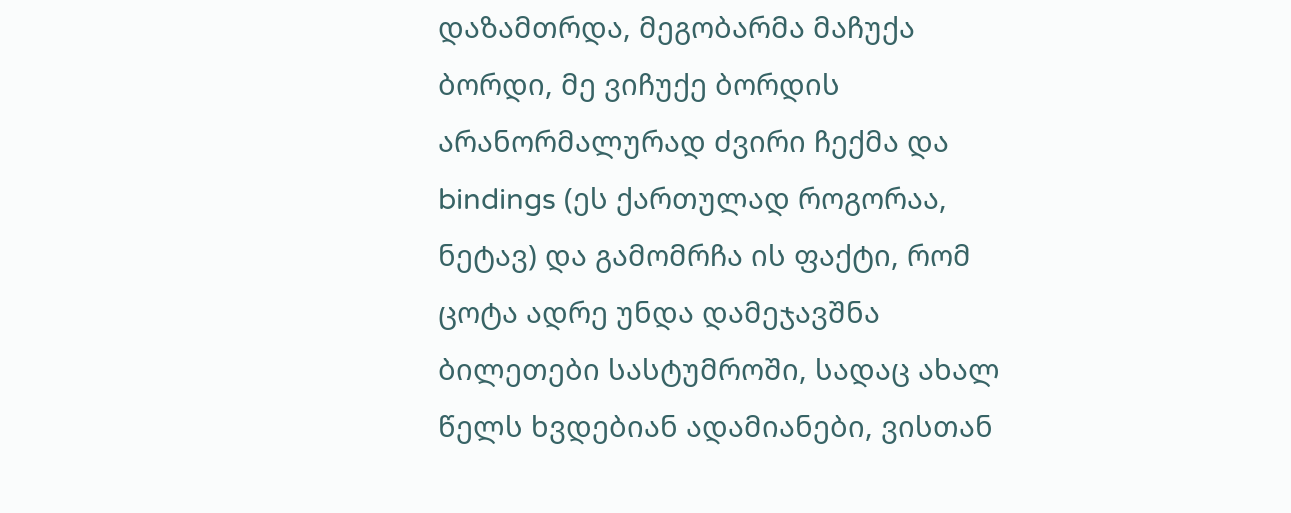დაზამთრდა, მეგობარმა მაჩუქა ბორდი, მე ვიჩუქე ბორდის არანორმალურად ძვირი ჩექმა და bindings (ეს ქართულად როგორაა, ნეტავ) და გამომრჩა ის ფაქტი, რომ ცოტა ადრე უნდა დამეჯავშნა ბილეთები სასტუმროში, სადაც ახალ წელს ხვდებიან ადამიანები, ვისთან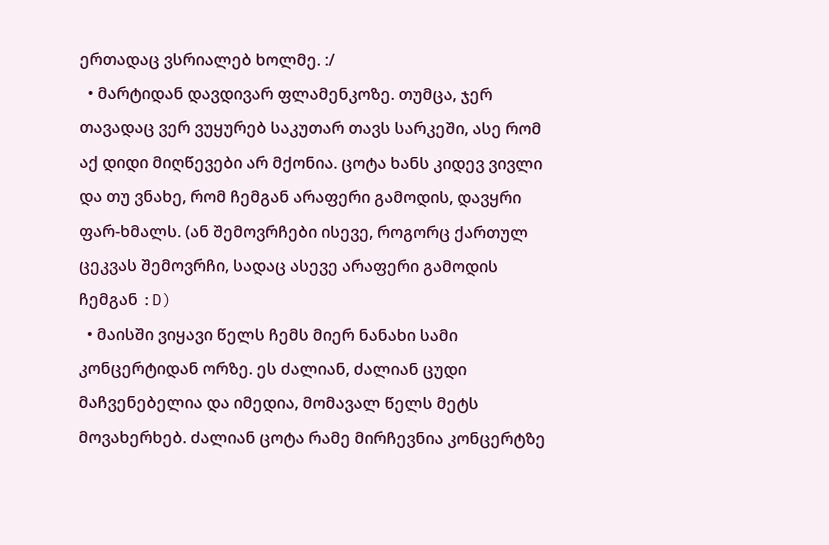ერთადაც ვსრიალებ ხოლმე. :/
  • მარტიდან დავდივარ ფლამენკოზე. თუმცა, ჯერ თავადაც ვერ ვუყურებ საკუთარ თავს სარკეში, ასე რომ აქ დიდი მიღწევები არ მქონია. ცოტა ხანს კიდევ ვივლი და თუ ვნახე, რომ ჩემგან არაფერი გამოდის, დავყრი ფარ-ხმალს. (ან შემოვრჩები ისევე, როგორც ქართულ ცეკვას შემოვრჩი, სადაც ასევე არაფერი გამოდის ჩემგან :D)
  • მაისში ვიყავი წელს ჩემს მიერ ნანახი სამი კონცერტიდან ორზე. ეს ძალიან, ძალიან ცუდი მაჩვენებელია და იმედია, მომავალ წელს მეტს მოვახერხებ. ძალიან ცოტა რამე მირჩევნია კონცერტზე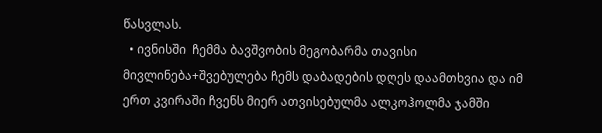წასვლას.
  • ივნისში  ჩემმა ბავშვობის მეგობარმა თავისი მივლინება+შვებულება ჩემს დაბადების დღეს დაამთხვია და იმ ერთ კვირაში ჩვენს მიერ ათვისებულმა ალკოჰოლმა ჯამში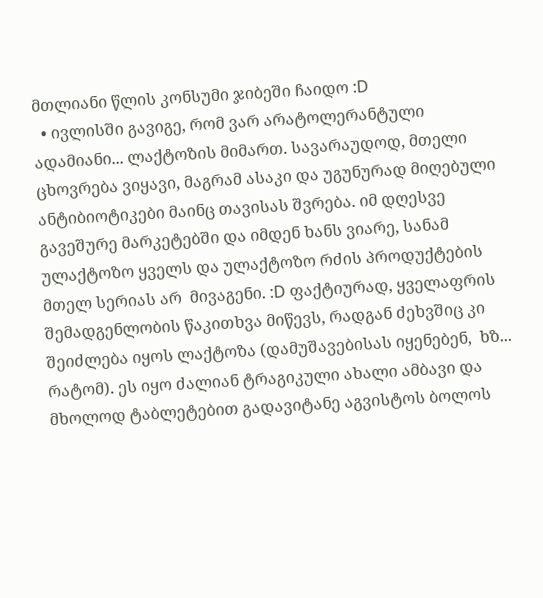მთლიანი წლის კონსუმი ჯიბეში ჩაიდო :D
  • ივლისში გავიგე, რომ ვარ არატოლერანტული ადამიანი... ლაქტოზის მიმართ. სავარაუდოდ, მთელი ცხოვრება ვიყავი, მაგრამ ასაკი და უგუნურად მიღებული ანტიბიოტიკები მაინც თავისას შვრება. იმ დღესვე გავეშურე მარკეტებში და იმდენ ხანს ვიარე, სანამ ულაქტოზო ყველს და ულაქტოზო რძის პროდუქტების მთელ სერიას არ  მივაგენი. :D ფაქტიურად, ყველაფრის შემადგენლობის წაკითხვა მიწევს, რადგან ძეხვშიც კი შეიძლება იყოს ლაქტოზა (დამუშავებისას იყენებენ,  ხზ... რატომ). ეს იყო ძალიან ტრაგიკული ახალი ამბავი და მხოლოდ ტაბლეტებით გადავიტანე აგვისტოს ბოლოს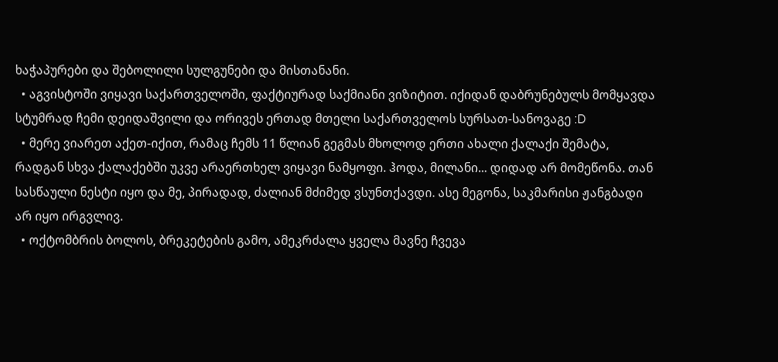ხაჭაპურები და შებოლილი სულგუნები და მისთანანი.
  • აგვისტოში ვიყავი საქართველოში, ფაქტიურად საქმიანი ვიზიტით. იქიდან დაბრუნებულს მომყავდა სტუმრად ჩემი დეიდაშვილი და ორივეს ერთად მთელი საქართველოს სურსათ-სანოვაგე :D
  • მერე ვიარეთ აქეთ-იქით, რამაც ჩემს 11 წლიან გეგმას მხოლოდ ერთი ახალი ქალაქი შემატა, რადგან სხვა ქალაქებში უკვე არაერთხელ ვიყავი ნამყოფი. ჰოდა, მილანი... დიდად არ მომეწონა. თან სასწაული ნესტი იყო და მე, პირადად, ძალიან მძიმედ ვსუნთქავდი. ასე მეგონა, საკმარისი ჟანგბადი არ იყო ირგვლივ.
  • ოქტომბრის ბოლოს, ბრეკეტების გამო, ამეკრძალა ყველა მავნე ჩვევა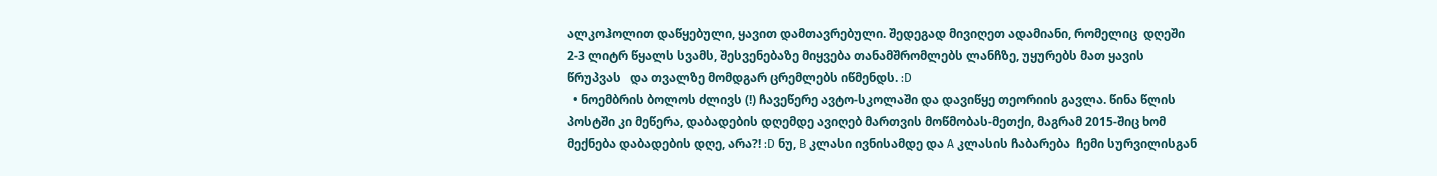ალკოჰოლით დაწყებული, ყავით დამთავრებული. შედეგად მივიღეთ ადამიანი, რომელიც  დღეში 2-3 ლიტრ წყალს სვამს, შესვენებაზე მიყვება თანამშრომლებს ლანჩზე, უყურებს მათ ყავის წრუპვას   და თვალზე მომდგარ ცრემლებს იწმენდს. :D
  • ნოემბრის ბოლოს ძლივს (!) ჩავეწერე ავტო-სკოლაში და დავიწყე თეორიის გავლა. წინა წლის პოსტში კი მეწერა, დაბადების დღემდე ავიღებ მართვის მოწმობას-მეთქი, მაგრამ 2015-შიც ხომ მექნება დაბადების დღე, არა?! :D ნუ, B კლასი ივნისამდე და A კლასის ჩაბარება  ჩემი სურვილისგან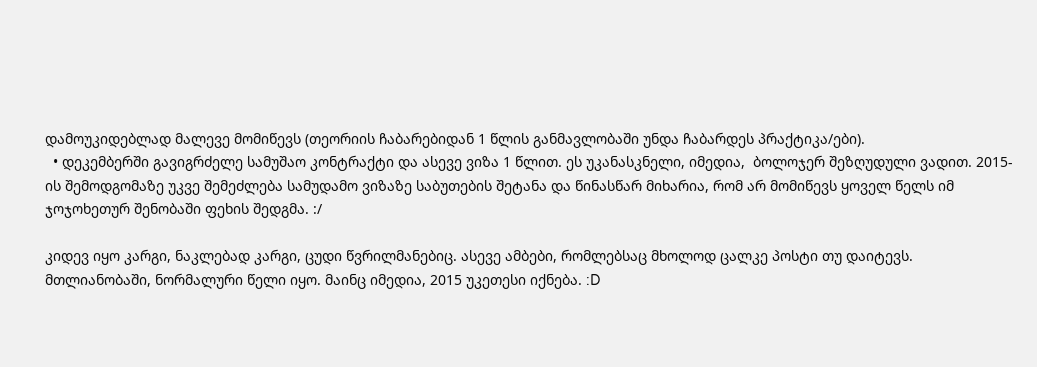დამოუკიდებლად მალევე მომიწევს (თეორიის ჩაბარებიდან 1 წლის განმავლობაში უნდა ჩაბარდეს პრაქტიკა/ები).
  • დეკემბერში გავიგრძელე სამუშაო კონტრაქტი და ასევე ვიზა 1 წლით. ეს უკანასკნელი, იმედია,  ბოლოჯერ შეზღუდული ვადით. 2015-ის შემოდგომაზე უკვე შემეძლება სამუდამო ვიზაზე საბუთების შეტანა და წინასწარ მიხარია, რომ არ მომიწევს ყოველ წელს იმ ჯოჯოხეთურ შენობაში ფეხის შედგმა. :/

კიდევ იყო კარგი, ნაკლებად კარგი, ცუდი წვრილმანებიც. ასევე ამბები, რომლებსაც მხოლოდ ცალკე პოსტი თუ დაიტევს.  მთლიანობაში, ნორმალური წელი იყო. მაინც იმედია, 2015 უკეთესი იქნება. :D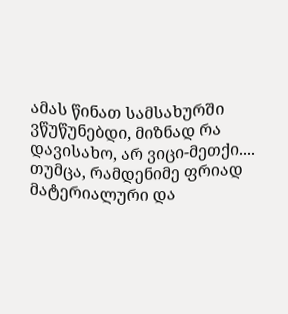ამას წინათ სამსახურში ვწუწუნებდი, მიზნად რა დავისახო, არ ვიცი-მეთქი.... თუმცა, რამდენიმე ფრიად მატერიალური და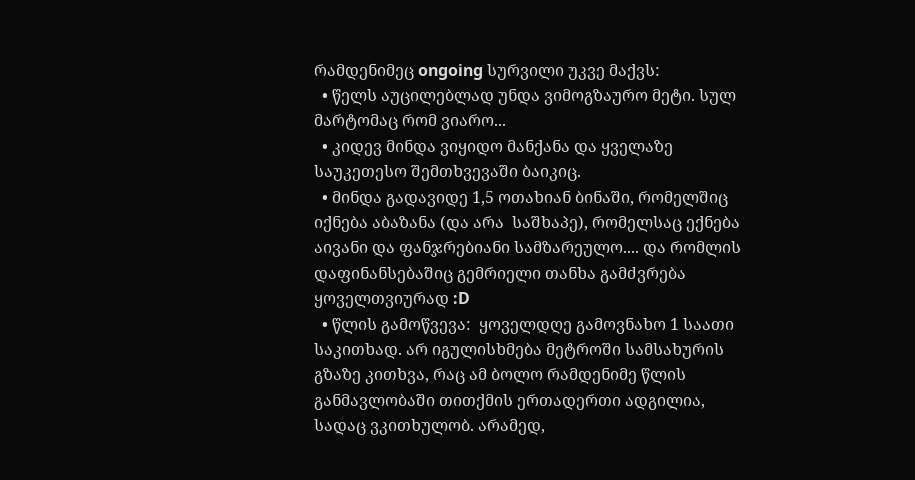რამდენიმეც ongoing სურვილი უკვე მაქვს:
  • წელს აუცილებლად უნდა ვიმოგზაურო მეტი. სულ მარტომაც რომ ვიარო...
  • კიდევ მინდა ვიყიდო მანქანა და ყველაზე საუკეთესო შემთხვევაში ბაიკიც.
  • მინდა გადავიდე 1,5 ოთახიან ბინაში, რომელშიც იქნება აბაზანა (და არა  საშხაპე), რომელსაც ექნება აივანი და ფანჯრებიანი სამზარეულო.... და რომლის დაფინანსებაშიც გემრიელი თანხა გამძვრება ყოველთვიურად :D
  • წლის გამოწვევა:  ყოველდღე გამოვნახო 1 საათი საკითხად. არ იგულისხმება მეტროში სამსახურის გზაზე კითხვა, რაც ამ ბოლო რამდენიმე წლის განმავლობაში თითქმის ერთადერთი ადგილია, სადაც ვკითხულობ. არამედ,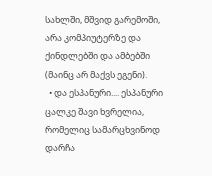სახლში, მშვიდ გარემოში, არა კომპიუტერზე და ქინდლებში და ამბებში (მაინც არ მაქვს ეგენი).
  • და ესპანური.... ესპანური  ცალკე შავი ხვრელია, რომელიც სამარცხვინოდ დარჩა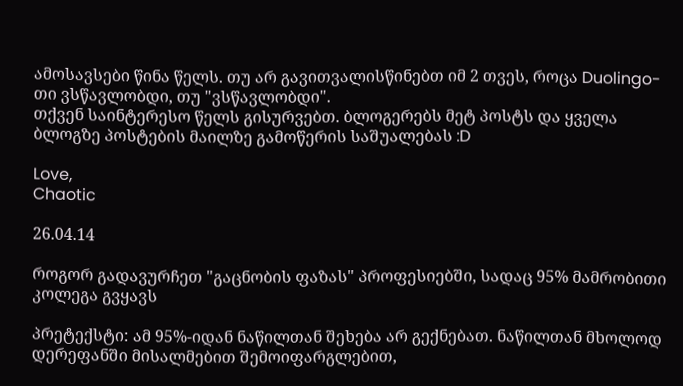ამოსავსები წინა წელს. თუ არ გავითვალისწინებთ იმ 2 თვეს, როცა Duolingo-თი ვსწავლობდი, თუ "ვსწავლობდი".
თქვენ საინტერესო წელს გისურვებთ. ბლოგერებს მეტ პოსტს და ყველა ბლოგზე პოსტების მაილზე გამოწერის საშუალებას :D

Love,
Chaotic

26.04.14

როგორ გადავურჩეთ "გაცნობის ფაზას" პროფესიებში, სადაც 95% მამრობითი კოლეგა გვყავს

პრეტექსტი: ამ 95%-იდან ნაწილთან შეხება არ გექნებათ. ნაწილთან მხოლოდ დერეფანში მისალმებით შემოიფარგლებით,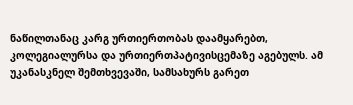ნაწილთანაც კარგ ურთიერთობას დაამყარებთ, კოლეგიალურსა და ურთიერთპატივისცემაზე აგებულს. ამ უკანასკნელ შემთხვევაში, სამსახურს გარეთ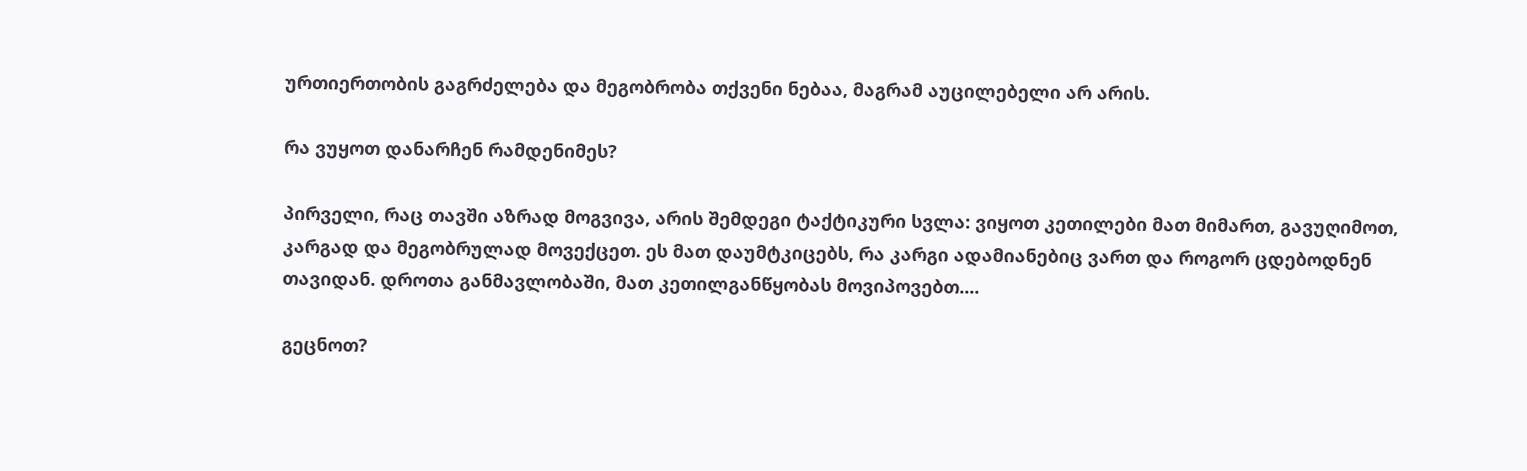ურთიერთობის გაგრძელება და მეგობრობა თქვენი ნებაა, მაგრამ აუცილებელი არ არის.

რა ვუყოთ დანარჩენ რამდენიმეს?

პირველი, რაც თავში აზრად მოგვივა, არის შემდეგი ტაქტიკური სვლა: ვიყოთ კეთილები მათ მიმართ, გავუღიმოთ, კარგად და მეგობრულად მოვექცეთ. ეს მათ დაუმტკიცებს, რა კარგი ადამიანებიც ვართ და როგორ ცდებოდნენ თავიდან. დროთა განმავლობაში, მათ კეთილგანწყობას მოვიპოვებთ....

გეცნოთ?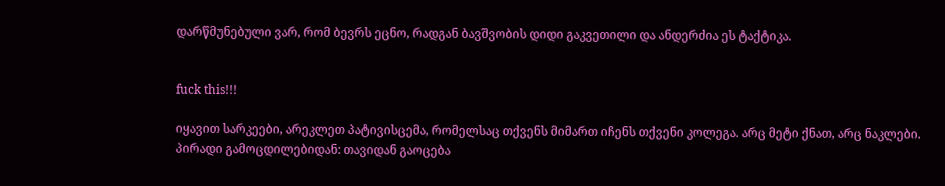დარწმუნებული ვარ, რომ ბევრს ეცნო, რადგან ბავშვობის დიდი გაკვეთილი და ანდერძია ეს ტაქტიკა.


fuck this!!!

იყავით სარკეები, არეკლეთ პატივისცემა, რომელსაც თქვენს მიმართ იჩენს თქვენი კოლეგა. არც მეტი ქნათ, არც ნაკლები.
პირადი გამოცდილებიდან: თავიდან გაოცება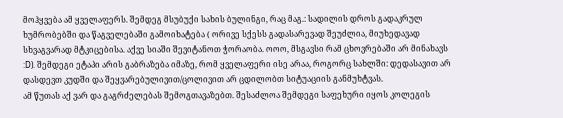მოჰყვება ამ ყველაფერს. შემდეგ მსუბუქი სახის ბულინგი, რაც მაგ.: სადილის დროს გადაკრულ ხუმრობებში და წაგველებაში გამოიხატება ( ორივე სქესს გადასარევად შეუძლია, მიუხედავად სხვაგვარად მტკიცებისა. აქვე სიაში შევიტანოთ ჭორაობა. ოოო, მსგავსი რამ ცხოვრებაში არ მინახავს :D). შემდეგი ეტაპი არის გაბრაზება იმაზე, რომ ყველაფერი ისე არაა, როგორც სახლში: დედასავით არ დასდევთ კუდში და შეყვარებულივით/ცოლივით არ ცდილობთ სიტუაციის განმუხტვას.
ამ წუთას აქ ვარ და გაგრძელებას შემოგთავაზებთ. შესაძლოა შემდეგი საფეხური იყოს კოლეგის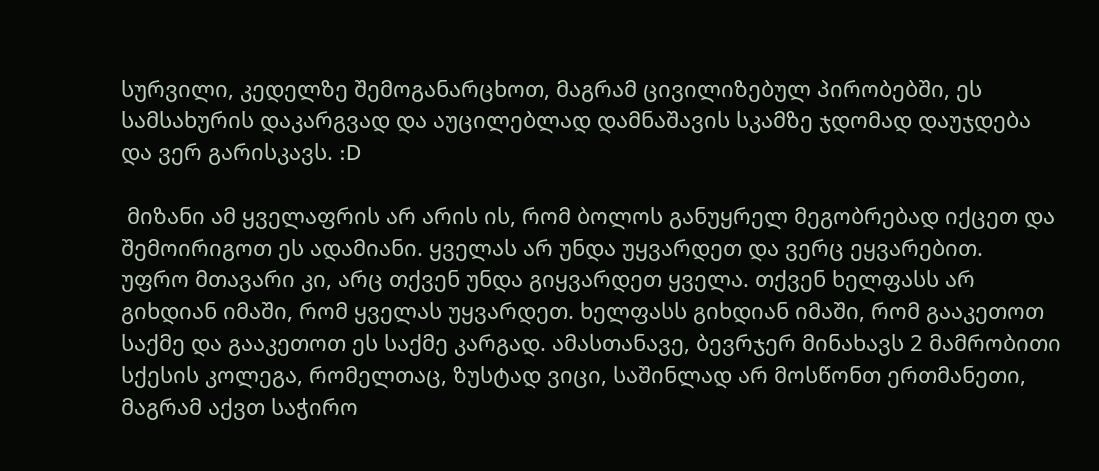სურვილი, კედელზე შემოგანარცხოთ, მაგრამ ცივილიზებულ პირობებში, ეს სამსახურის დაკარგვად და აუცილებლად დამნაშავის სკამზე ჯდომად დაუჯდება და ვერ გარისკავს. :D

 მიზანი ამ ყველაფრის არ არის ის, რომ ბოლოს განუყრელ მეგობრებად იქცეთ და შემოირიგოთ ეს ადამიანი. ყველას არ უნდა უყვარდეთ და ვერც ეყვარებით.  უფრო მთავარი კი, არც თქვენ უნდა გიყვარდეთ ყველა. თქვენ ხელფასს არ გიხდიან იმაში, რომ ყველას უყვარდეთ. ხელფასს გიხდიან იმაში, რომ გააკეთოთ საქმე და გააკეთოთ ეს საქმე კარგად. ამასთანავე, ბევრჯერ მინახავს 2 მამრობითი სქესის კოლეგა, რომელთაც, ზუსტად ვიცი, საშინლად არ მოსწონთ ერთმანეთი, მაგრამ აქვთ საჭირო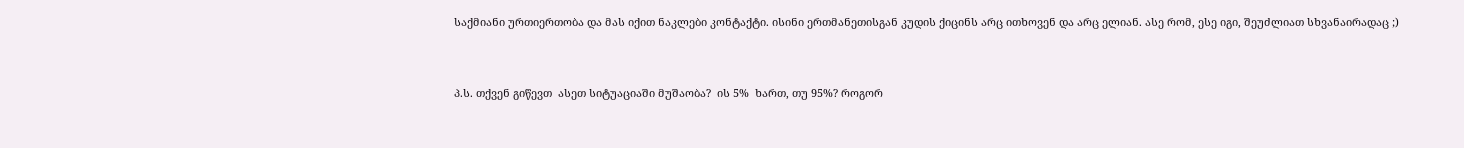საქმიანი ურთიერთობა და მას იქით ნაკლები კონტაქტი. ისინი ერთმანეთისგან კუდის ქიცინს არც ითხოვენ და არც ელიან. ასე რომ, ესე იგი, შეუძლიათ სხვანაირადაც ;)


პ.ს. თქვენ გიწევთ  ასეთ სიტუაციაში მუშაობა?  ის 5%  ხართ, თუ 95%? როგორ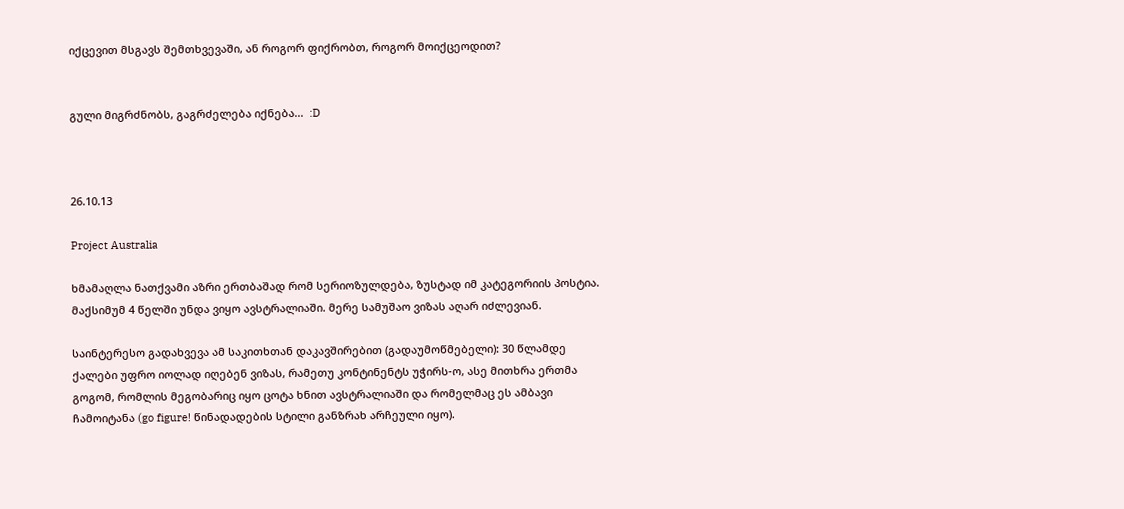იქცევით მსგავს შემთხვევაში, ან როგორ ფიქრობთ, როგორ მოიქცეოდით?


გული მიგრძნობს, გაგრძელება იქნება...  :D



26.10.13

Project Australia

ხმამაღლა ნათქვამი აზრი ერთბაშად რომ სერიოზულდება, ზუსტად იმ კატეგორიის პოსტია. მაქსიმუმ 4 წელში უნდა ვიყო ავსტრალიაში. მერე სამუშაო ვიზას აღარ იძლევიან.

საინტერესო გადახვევა ამ საკითხთან დაკავშირებით (გადაუმოწმებელი): 30 წლამდე ქალები უფრო იოლად იღებენ ვიზას, რამეთუ კონტინენტს უჭირს-ო, ასე მითხრა ერთმა გოგომ, რომლის მეგობარიც იყო ცოტა ხნით ავსტრალიაში და რომელმაც ეს ამბავი ჩამოიტანა (go figure! წინადადების სტილი განზრახ არჩეული იყო).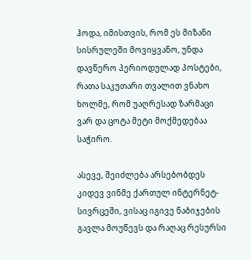ჰოდა, იმისთვის, რომ ეს მიზანი სისრულეში მოვიყვანო, უნდა დავწერო პერიოდულად პოსტები, რათა საკუთარი თვალით ვნახო ხოლმე, რომ უაღრესად ზარმაცი ვარ და ცოტა მეტი მოქმედებაა საჭირო.

ასევე, შეიძლება არსებობდეს კიდევ ვინმე ქართულ ინტერნეტ-სივრცეში, ვისაც იგივე ნაბიჯების გავლა მოუწევს და რაღაც რესურსი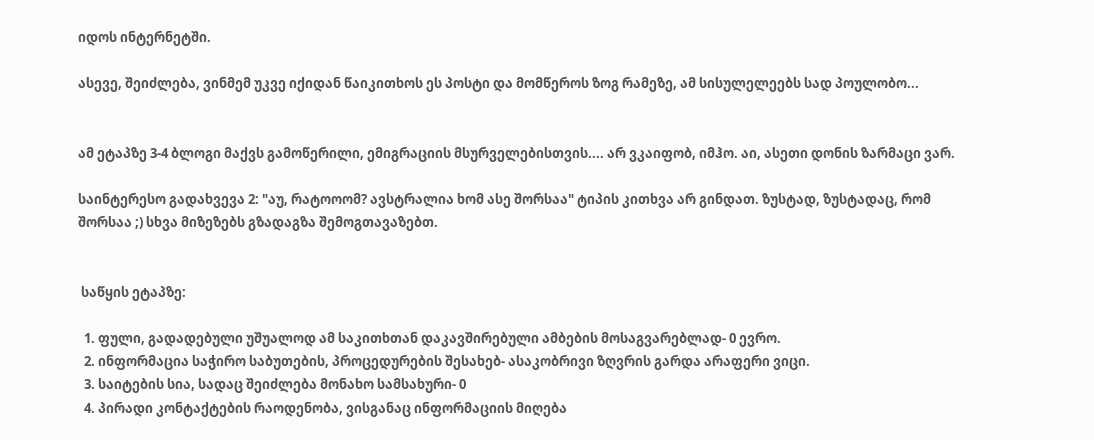იდოს ინტერნეტში.

ასევე, შეიძლება, ვინმემ უკვე იქიდან წაიკითხოს ეს პოსტი და მომწეროს ზოგ რამეზე, ამ სისულელეებს სად პოულობო...


ამ ეტაპზე 3-4 ბლოგი მაქვს გამოწერილი, ემიგრაციის მსურველებისთვის.... არ ვკაიფობ, იმჰო. აი, ასეთი დონის ზარმაცი ვარ.

საინტერესო გადახვევა 2: "აუ, რატოოომ? ავსტრალია ხომ ასე შორსაა" ტიპის კითხვა არ გინდათ. ზუსტად, ზუსტადაც, რომ შორსაა ;) სხვა მიზეზებს გზადაგზა შემოგთავაზებთ.


 საწყის ეტაპზე:

  1. ფული, გადადებული უშუალოდ ამ საკითხთან დაკავშირებული ამბების მოსაგვარებლად- 0 ევრო.
  2. ინფორმაცია საჭირო საბუთების, პროცედურების შესახებ- ასაკობრივი ზღვრის გარდა არაფერი ვიცი.
  3. საიტების სია, სადაც შეიძლება მონახო სამსახური- 0
  4. პირადი კონტაქტების რაოდენობა, ვისგანაც ინფორმაციის მიღება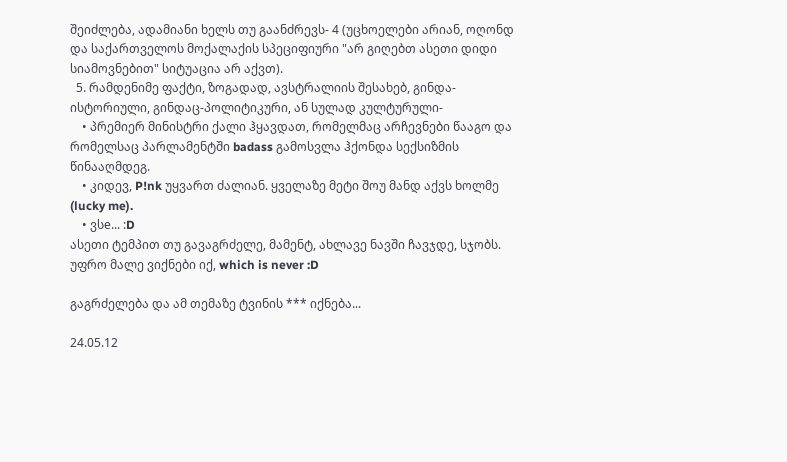შეიძლება, ადამიანი ხელს თუ გაანძრევს- 4 (უცხოელები არიან, ოღონდ და საქართველოს მოქალაქის სპეციფიური "არ გიღებთ ასეთი დიდი სიამოვნებით" სიტუაცია არ აქვთ).
  5. რამდენიმე ფაქტი, ზოგადად, ავსტრალიის შესახებ, გინდა-ისტორიული, გინდაც-პოლიტიკური, ან სულად კულტურული-
    • პრემიერ მინისტრი ქალი ჰყავდათ, რომელმაც არჩევნები წააგო და რომელსაც პარლამენტში badass გამოსვლა ჰქონდა სექსიზმის წინააღმდეგ.
    • კიდევ, P!nk უყვართ ძალიან. ყველაზე მეტი შოუ მანდ აქვს ხოლმე (lucky me).
    • ვსe... :D
ასეთი ტემპით თუ გავაგრძელე, მამენტ, ახლავე ნავში ჩავჯდე, სჯობს. უფრო მალე ვიქნები იქ, which is never :D

გაგრძელება და ამ თემაზე ტვინის *** იქნება...

24.05.12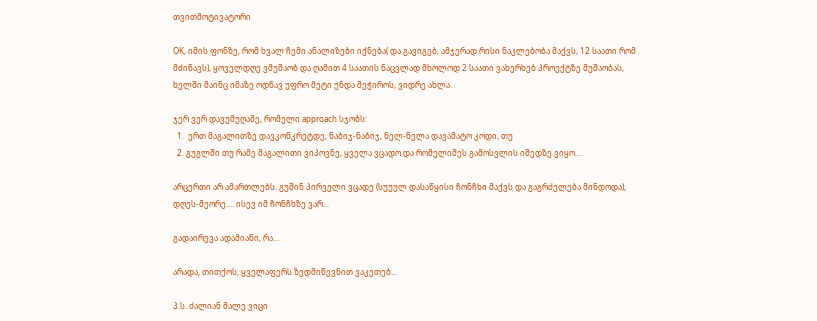თვითმოტივატორი

OK, იმის ფონზე, რომ ხვალ ჩემი ანალიზები იქნება( და გავიგებ, ამჯერად რისი ნაკლებობა მაქვს, 12 საათი რომ მძინავს), ყოველდღე ვმუშაობ და ღამით 4 საათის ნაცვლად მხოლოდ 2 საათი ვახერხებ პროექტზე მუშაობას, ხელში მაინც იმაზე ოდნავ უფრო მეტი უნდა მეჭიროს, ვიდრე ახლა.

ჯერ ვერ დავუმუღამე, რომელი approach სჯობს:
  1.  ერთ მაგალითზე დავკონკრეტდე, ნაბიჯ-ნაბიჯ, ნელ-ნელა დავამატო კოდი, თუ
  2. გუგლში თუ რამე მაგალითი ვიპოვნე, ყველა ვცადო და რომელიმეს გამოსვლის იმედზე ვიყო....

არცერთი არ ამართლებს. გუშინ პირველი ვცადე (სუუულ დასაწყისი ჩონჩხი მაქვს და გაგრძელება მინდოდა), დღეს-მეორე.... ისევ იმ ჩონჩხზე ვარ...

გადაირევა ადამიანი, რა...

არადა, თითქოს, ყველაფერს ზედმიწევნით ვაკეთებ...

პ.ს. ძალიან მალე ვიცი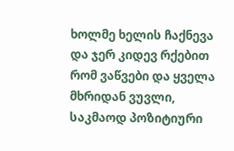ხოლმე ხელის ჩაქნევა და ჯერ კიდევ რქებით რომ ვაწვები და ყველა მხრიდან ვუვლი, საკმაოდ პოზიტიური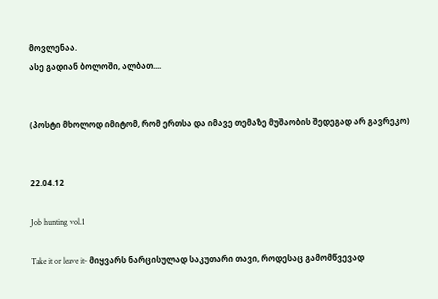მოვლენაა.
ასე გადიან ბოლოში, ალბათ....


(პოსტი მხოლოდ იმიტომ, რომ ერთსა და იმავე თემაზე მუშაობის შედეგად არ გავრეკო)


22.04.12

Job hunting vol.1

Take it or leave it- მიყვარს ნარცისულად საკუთარი თავი, როდესაც გამომწვევად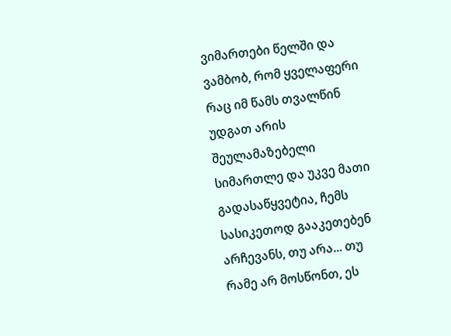ვიმართები წელში და ვამბობ, რომ ყველაფერი რაც იმ წამს თვალწინ უდგათ არის შეულამაზებელი სიმართლე და უკვე მათი გადასაწყვეტია, ჩემს სასიკეთოდ გააკეთებენ არჩევანს, თუ არა... თუ რამე არ მოსწონთ, ეს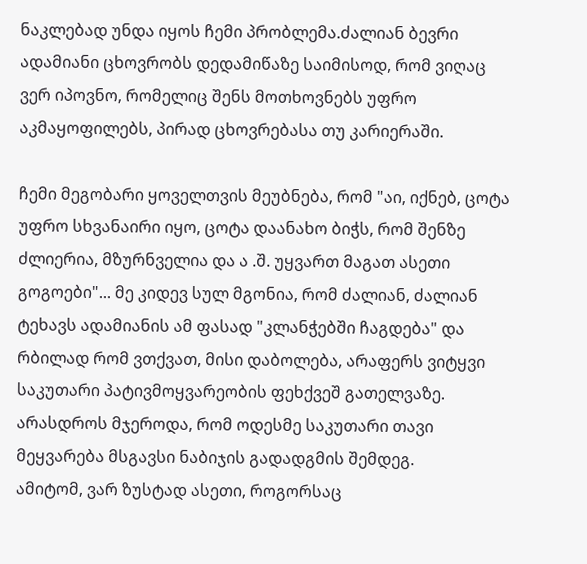ნაკლებად უნდა იყოს ჩემი პრობლემა.ძალიან ბევრი ადამიანი ცხოვრობს დედამიწაზე საიმისოდ, რომ ვიღაც ვერ იპოვნო, რომელიც შენს მოთხოვნებს უფრო აკმაყოფილებს, პირად ცხოვრებასა თუ კარიერაში.

ჩემი მეგობარი ყოველთვის მეუბნება, რომ "აი, იქნებ, ცოტა უფრო სხვანაირი იყო, ცოტა დაანახო ბიჭს, რომ შენზე ძლიერია, მზურნველია და ა .შ. უყვართ მაგათ ასეთი გოგოები"... მე კიდევ სულ მგონია, რომ ძალიან, ძალიან ტეხავს ადამიანის ამ ფასად "კლანჭებში ჩაგდება" და რბილად რომ ვთქვათ, მისი დაბოლება, არაფერს ვიტყვი საკუთარი პატივმოყვარეობის ფეხქვეშ გათელვაზე. არასდროს მჯეროდა, რომ ოდესმე საკუთარი თავი მეყვარება მსგავსი ნაბიჯის გადადგმის შემდეგ.
ამიტომ, ვარ ზუსტად ასეთი, როგორსაც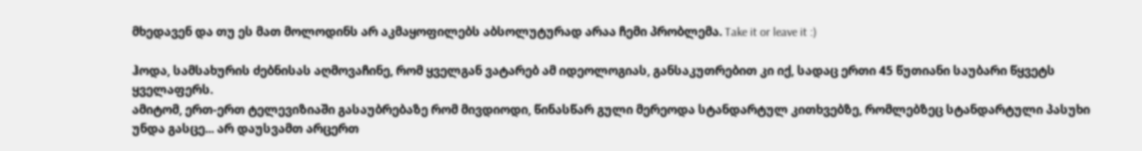მხედავენ და თუ ეს მათ მოლოდინს არ აკმაყოფილებს აბსოლუტურად არაა ჩემი პრობლემა. Take it or leave it :)

ჰოდა, სამსახურის ძებნისას აღმოვაჩინე, რომ ყველგან ვატარებ ამ იდეოლოგიას, განსაკუთრებით კი იქ, სადაც ერთი 45 წუთიანი საუბარი წყვეტს ყველაფერს.
ამიტომ, ერთ-ერთ ტელევიზიაში გასაუბრებაზე რომ მივდიოდი, წინასწარ გული მერეოდა სტანდარტულ კითხვებზე, რომლებზეც სტანდარტული პასუხი უნდა გასცე... არ დაუსვამთ არცერთ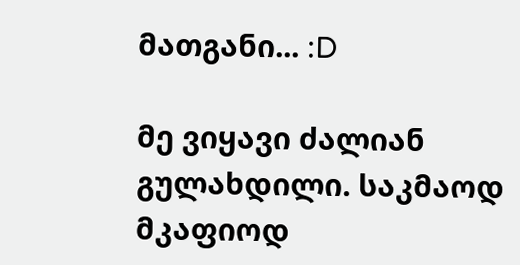მათგანი... :D

მე ვიყავი ძალიან გულახდილი. საკმაოდ მკაფიოდ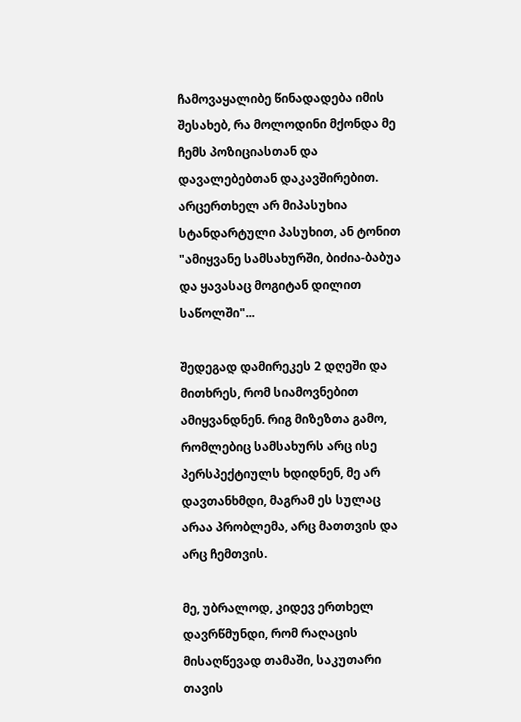ჩამოვაყალიბე წინადადება იმის შესახებ, რა მოლოდინი მქონდა მე ჩემს პოზიციასთან და დავალებებთან დაკავშირებით. არცერთხელ არ მიპასუხია სტანდარტული პასუხით, ან ტონით "ამიყვანე სამსახურში, ბიძია-ბაბუა და ყავასაც მოგიტან დილით საწოლში"...

შედეგად დამირეკეს 2 დღეში და მითხრეს, რომ სიამოვნებით ამიყვანდნენ. რიგ მიზეზთა გამო, რომლებიც სამსახურს არც ისე პერსპექტიულს ხდიდნენ, მე არ დავთანხმდი, მაგრამ ეს სულაც არაა პრობლემა, არც მათთვის და არც ჩემთვის.

მე, უბრალოდ, კიდევ ერთხელ დავრწმუნდი, რომ რაღაცის მისაღწევად თამაში, საკუთარი თავის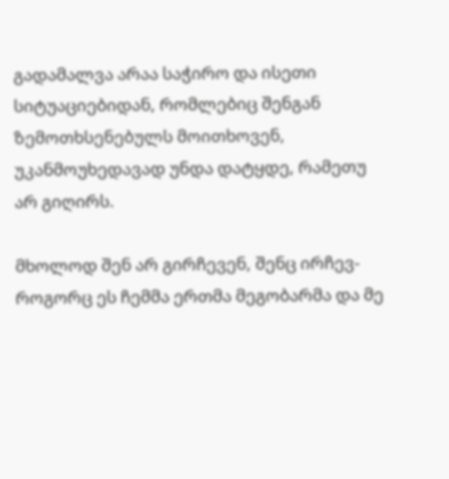გადამალვა არაა საჭირო და ისეთი სიტუაციებიდან, რომლებიც შენგან ზემოთხსენებულს მოითხოვენ, უკანმოუხედავად უნდა დატყდე, რამეთუ არ გიღირს.

მხოლოდ შენ არ გირჩევენ, შენც ირჩევ- როგორც ეს ჩემმა ერთმა მეგობარმა და მე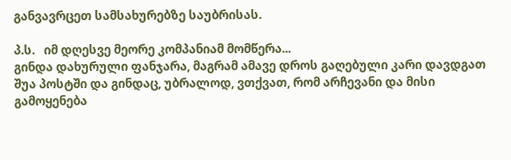განვავრცეთ სამსახურებზე საუბრისას.

პ.ს.   იმ დღესვე მეორე კომპანიამ მომწერა...
გინდა დახურული ფანჯარა, მაგრამ ამავე დროს გაღებული კარი დავდგათ შუა პოსტში და გინდაც, უბრალოდ, ვთქვათ, რომ არჩევანი და მისი გამოყენება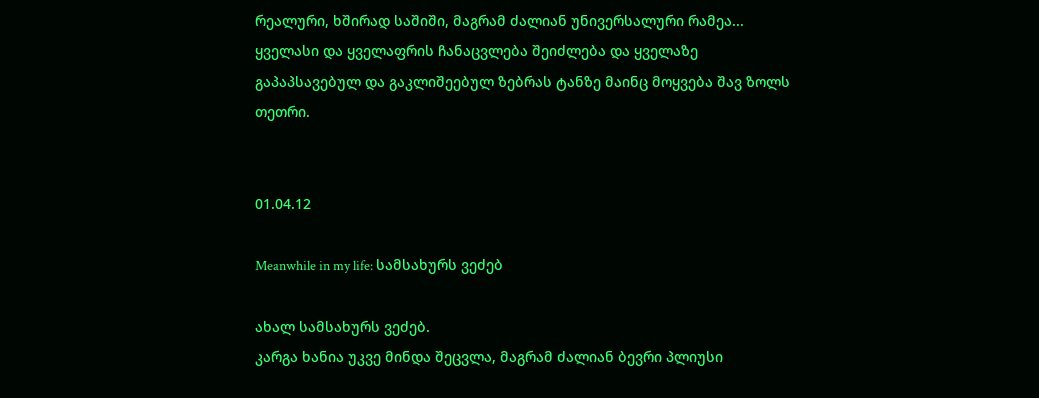რეალური, ხშირად საშიში, მაგრამ ძალიან უნივერსალური რამეა... ყველასი და ყველაფრის ჩანაცვლება შეიძლება და ყველაზე გაპაპსავებულ და გაკლიშეებულ ზებრას ტანზე მაინც მოყვება შავ ზოლს თეთრი.


01.04.12

Meanwhile in my life: სამსახურს ვეძებ

ახალ სამსახურს ვეძებ.
კარგა ხანია უკვე მინდა შეცვლა, მაგრამ ძალიან ბევრი პლიუსი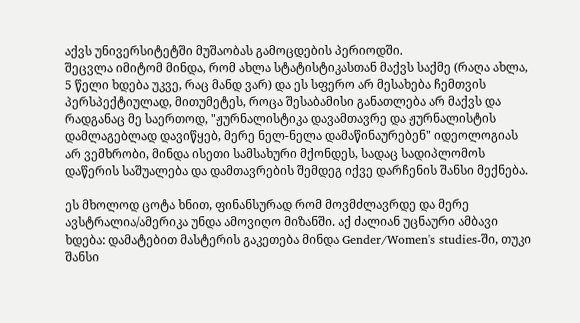აქვს უნივერსიტეტში მუშაობას გამოცდების პერიოდში.
შეცვლა იმიტომ მინდა, რომ ახლა სტატისტიკასთან მაქვს საქმე (რაღა ახლა, 5 წელი ხდება უკვე, რაც მანდ ვარ) და ეს სფერო არ მესახება ჩემთვის პერსპექტიულად, მითუმეტეს, როცა შესაბამისი განათლება არ მაქვს და რადგანაც მე საერთოდ, "ჟურნალისტიკა დავამთავრე და ჟურნალისტის დამლაგებლად დავიწყებ, მერე ნელ-ნელა დამაწინაურებენ" იდეოლოგიას არ ვემხრობი, მინდა ისეთი სამსახური მქონდეს, სადაც სადიპლომოს დაწერის საშუალება და დამთავრების შემდეგ იქვე დარჩენის შანსი მექნება.

ეს მხოლოდ ცოტა ხნით, ფინანსურად რომ მოვმძლავრდე და მერე ავსტრალია/ამერიკა უნდა ამოვიღო მიზანში. აქ ძალიან უცნაური ამბავი ხდება: დამატებით მასტერის გაკეთება მინდა Gender/Women's studies-ში, თუკი შანსი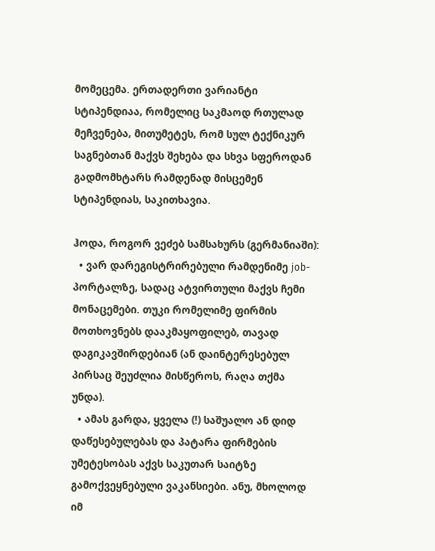მომეცემა. ერთადერთი ვარიანტი სტიპენდიაა, რომელიც საკმაოდ რთულად მეჩვენება, მითუმეტეს, რომ სულ ტექნიკურ საგნებთან მაქვს შეხება და სხვა სფეროდან გადმომხტარს რამდენად მისცემენ სტიპენდიას, საკითხავია.

ჰოდა, როგორ ვეძებ სამსახურს (გერმანიაში):
  • ვარ დარეგისტრირებული რამდენიმე job-პორტალზე, სადაც ატვირთული მაქვს ჩემი მონაცემები. თუკი რომელიმე ფირმის მოთხოვნებს დააკმაყოფილებ, თავად დაგიკავშირდებიან (ან დაინტერესებულ პირსაც შეუძლია მისწეროს, რაღა თქმა უნდა).
  • ამას გარდა, ყველა (!) საშუალო ან დიდ დაწესებულებას და პატარა ფირმების უმეტესობას აქვს საკუთარ საიტზე გამოქვეყნებული ვაკანსიები. ანუ, მხოლოდ იმ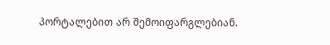პორტალებით არ შემოიფარგლებიან.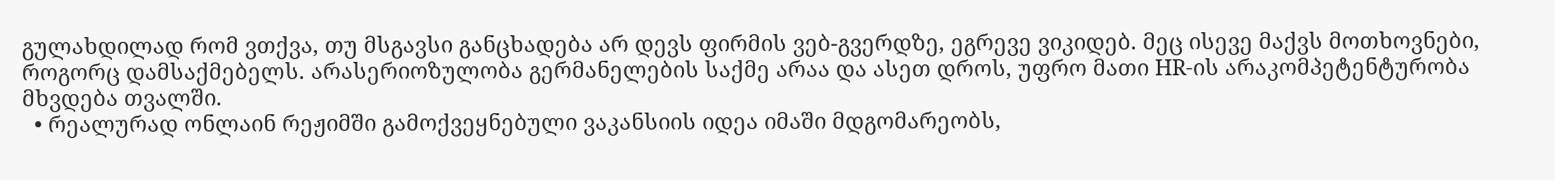გულახდილად რომ ვთქვა, თუ მსგავსი განცხადება არ დევს ფირმის ვებ-გვერდზე, ეგრევე ვიკიდებ. მეც ისევე მაქვს მოთხოვნები, როგორც დამსაქმებელს. არასერიოზულობა გერმანელების საქმე არაა და ასეთ დროს, უფრო მათი HR-ის არაკომპეტენტურობა მხვდება თვალში.
  • რეალურად ონლაინ რეჟიმში გამოქვეყნებული ვაკანსიის იდეა იმაში მდგომარეობს,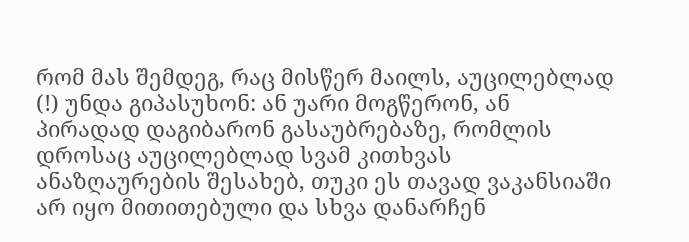რომ მას შემდეგ, რაც მისწერ მაილს, აუცილებლად (!) უნდა გიპასუხონ: ან უარი მოგწერონ, ან პირადად დაგიბარონ გასაუბრებაზე, რომლის დროსაც აუცილებლად სვამ კითხვას ანაზღაურების შესახებ, თუკი ეს თავად ვაკანსიაში არ იყო მითითებული და სხვა დანარჩენ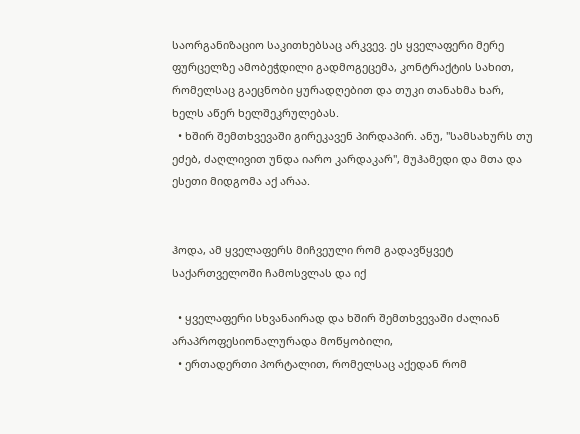საორგანიზაციო საკითხებსაც არკვევ. ეს ყველაფერი მერე ფურცელზე ამობეჭდილი გადმოგეცემა, კონტრაქტის სახით, რომელსაც გაეცნობი ყურადღებით და თუკი თანახმა ხარ, ხელს აწერ ხელშეკრულებას.
  • ხშირ შემთხვევაში გირეკავენ პირდაპირ. ანუ, "სამსახურს თუ ეძებ, ძაღლივით უნდა იარო კარდაკარ", მუჰამედი და მთა და ესეთი მიდგომა აქ არაა.


ჰოდა, ამ ყველაფერს მიჩვეული რომ გადავწყვეტ საქართველოში ჩამოსვლას და იქ

  • ყველაფერი სხვანაირად და ხშირ შემთხვევაში ძალიან არაპროფესიონალურადა მოწყობილი,
  • ერთადერთი პორტალით, რომელსაც აქედან რომ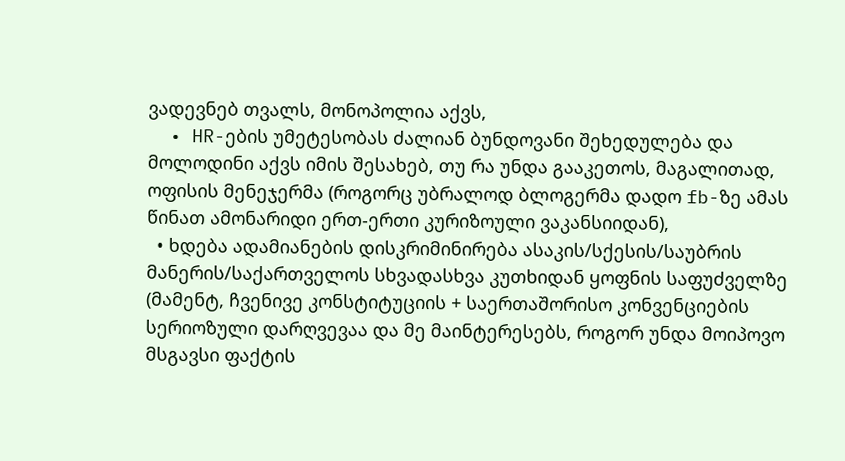ვადევნებ თვალს, მონოპოლია აქვს,
  • HR-ების უმეტესობას ძალიან ბუნდოვანი შეხედულება და მოლოდინი აქვს იმის შესახებ, თუ რა უნდა გააკეთოს, მაგალითად, ოფისის მენეჯერმა (როგორც უბრალოდ ბლოგერმა დადო fb-ზე ამას წინათ ამონარიდი ერთ-ერთი კურიზოული ვაკანსიიდან),
  • ხდება ადამიანების დისკრიმინირება ასაკის/სქესის/საუბრის მანერის/საქართველოს სხვადასხვა კუთხიდან ყოფნის საფუძველზე (მამენტ, ჩვენივე კონსტიტუციის + საერთაშორისო კონვენციების სერიოზული დარღვევაა და მე მაინტერესებს, როგორ უნდა მოიპოვო მსგავსი ფაქტის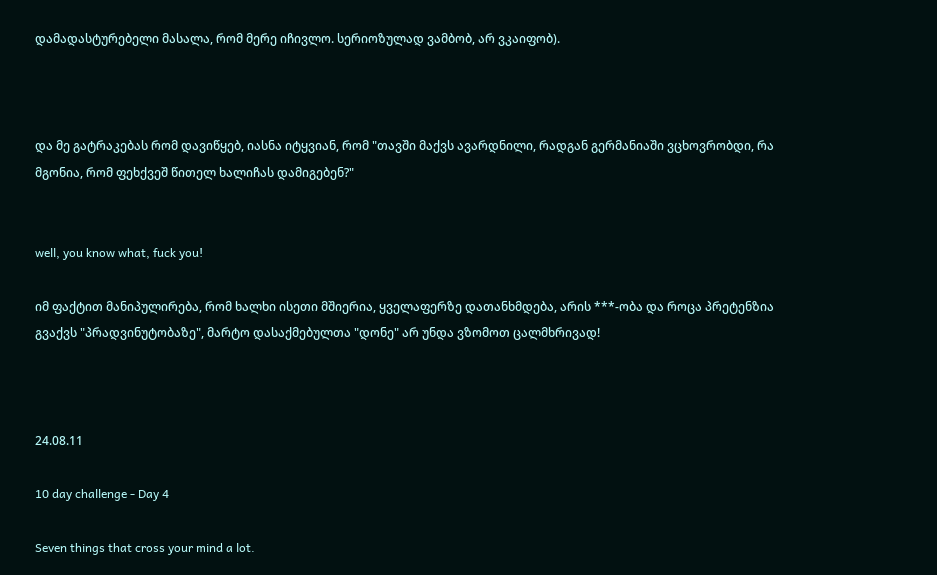დამადასტურებელი მასალა, რომ მერე იჩივლო. სერიოზულად ვამბობ, არ ვკაიფობ).



და მე გატრაკებას რომ დავიწყებ, იასნა იტყვიან, რომ "თავში მაქვს ავარდნილი, რადგან გერმანიაში ვცხოვრობდი, რა მგონია, რომ ფეხქვეშ წითელ ხალიჩას დამიგებენ?"


well, you know what, fuck you!

იმ ფაქტით მანიპულირება, რომ ხალხი ისეთი მშიერია, ყველაფერზე დათანხმდება, არის ***-ობა და როცა პრეტენზია გვაქვს "პრადვინუტობაზე", მარტო დასაქმებულთა "დონე" არ უნდა ვზომოთ ცალმხრივად!



24.08.11

10 day challenge - Day 4

Seven things that cross your mind a lot.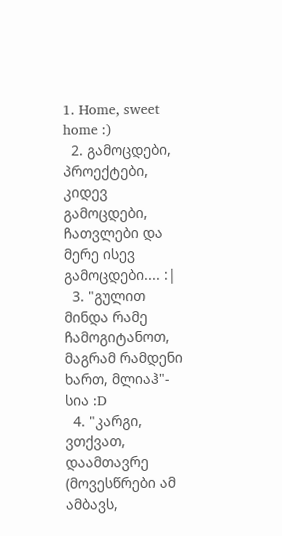1. Home, sweet home :)
  2. გამოცდები, პროექტები, კიდევ გამოცდები, ჩათვლები და მერე ისევ გამოცდები.... :|
  3. "გულით მინდა რამე ჩამოგიტანოთ, მაგრამ რამდენი ხართ, მლიაჰ"- სია :D
  4. "კარგი, ვთქვათ, დაამთავრე (მოვესწრები ამ ამბავს,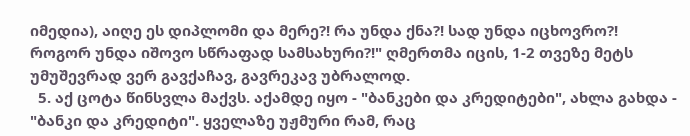იმედია), აიღე ეს დიპლომი და მერე?! რა უნდა ქნა?! სად უნდა იცხოვრო?! როგორ უნდა იშოვო სწრაფად სამსახური?!" ღმერთმა იცის, 1-2 თვეზე მეტს უმუშევრად ვერ გავქაჩავ, გავრეკავ უბრალოდ.
  5. აქ ცოტა წინსვლა მაქვს. აქამდე იყო - "ბანკები და კრედიტები", ახლა გახდა - "ბანკი და კრედიტი". ყველაზე უჟმური რამ, რაც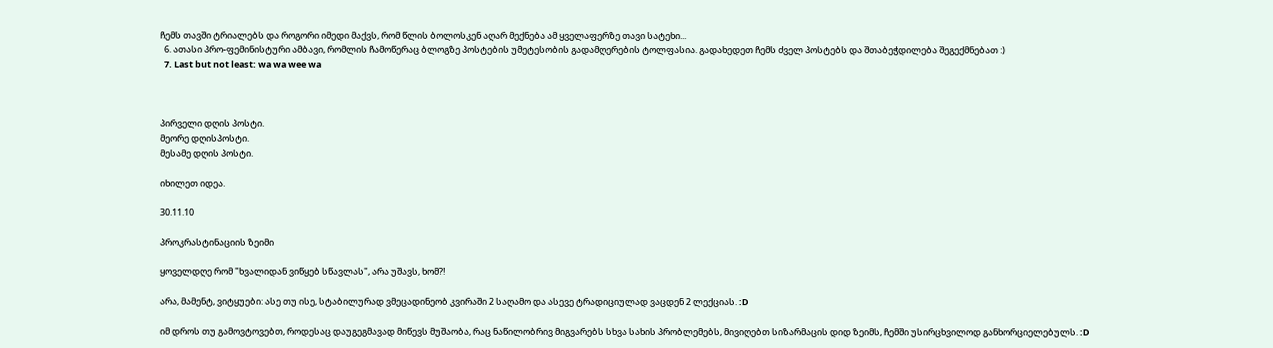ჩემს თავში ტრიალებს და როგორი იმედი მაქვს, რომ წლის ბოლოსკენ აღარ მექნება ამ ყველაფერზე თავი სატეხი...
  6. ათასი პრო-ფემინისტური ამბავი, რომლის ჩამოწერაც ბლოგზე პოსტების უმეტესობის გადამღერების ტოლფასია. გადახედეთ ჩემს ძველ პოსტებს და შთაბეჭდილება შეგექმნებათ :)
  7. Last but not least: wa wa wee wa



პირველი დღის პოსტი.
მეორე დღისპოსტი.
მესამე დღის პოსტი.

იხილეთ იდეა.

30.11.10

პროკრასტინაციის ზეიმი

ყოველდღე რომ "ხვალიდან ვიწყებ სწავლას", არა უშავს, ხომ?!

არა, მამენტ, ვიტყუები: ასე თუ ისე, სტაბილურად ვმეცადინეობ კვირაში 2 საღამო და ასევე ტრადიციულად ვაცდენ 2 ლექციას. :D

იმ დროს თუ გამოვტოვებთ, როდესაც დაუგეგმავად მიწევს მუშაობა, რაც ნაწილობრივ მიგვარებს სხვა სახის პრობლემებს, მივიღებთ სიზარმაცის დიდ ზეიმს, ჩემში უსირცხვილოდ განხორციელებულს. :D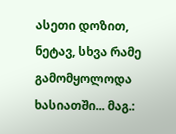ასეთი დოზით, ნეტავ, სხვა რამე გამომყოლოდა ხასიათში... მაგ.: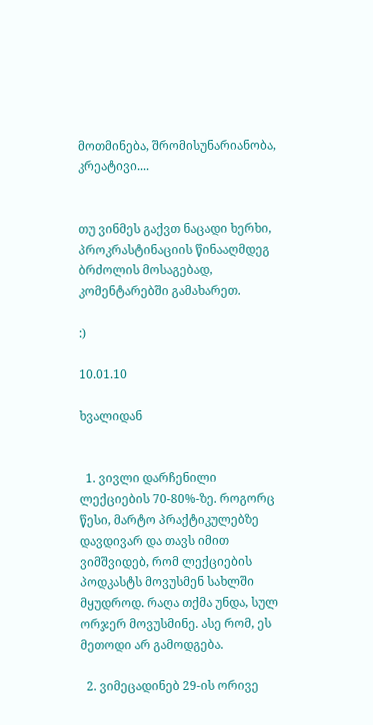მოთმინება, შრომისუნარიანობა, კრეატივი....


თუ ვინმეს გაქვთ ნაცადი ხერხი, პროკრასტინაციის წინააღმდეგ ბრძოლის მოსაგებად, კომენტარებში გამახარეთ.

:)

10.01.10

ხვალიდან


  1. ვივლი დარჩენილი ლექციების 70-80%-ზე. როგორც წესი, მარტო პრაქტიკულებზე დავდივარ და თავს იმით ვიმშვიდებ, რომ ლექციების პოდკასტს მოვუსმენ სახლში მყუდროდ. რაღა თქმა უნდა, სულ ორჯერ მოვუსმინე. ასე რომ, ეს მეთოდი არ გამოდგება.

  2. ვიმეცადინებ 29-ის ორივე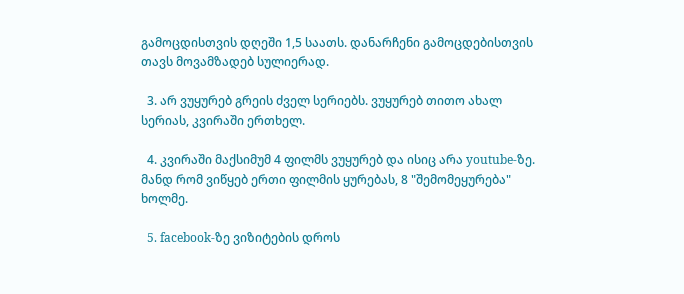გამოცდისთვის დღეში 1,5 საათს. დანარჩენი გამოცდებისთვის თავს მოვამზადებ სულიერად.

  3. არ ვუყურებ გრეის ძველ სერიებს. ვუყურებ თითო ახალ სერიას, კვირაში ერთხელ.

  4. კვირაში მაქსიმუმ 4 ფილმს ვუყურებ და ისიც არა youtube-ზე. მანდ რომ ვიწყებ ერთი ფილმის ყურებას, 8 "შემომეყურება" ხოლმე.

  5. facebook-ზე ვიზიტების დროს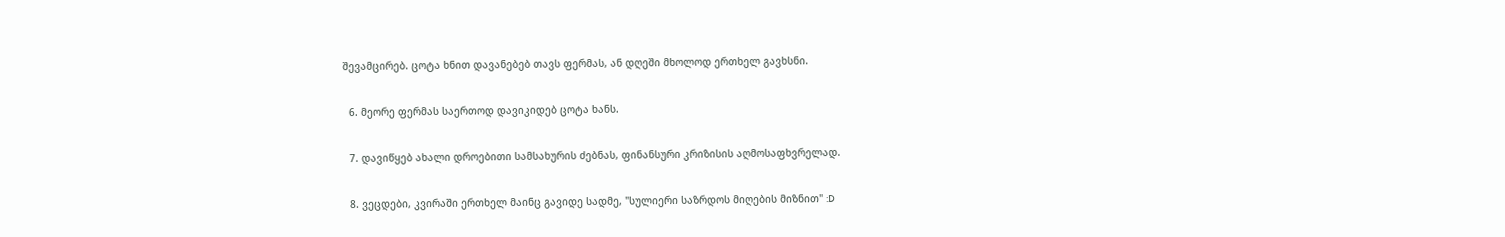შევამცირებ. ცოტა ხნით დავანებებ თავს ფერმას, ან დღეში მხოლოდ ერთხელ გავხსნი.

  6. მეორე ფერმას საერთოდ დავიკიდებ ცოტა ხანს.

  7. დავიწყებ ახალი დროებითი სამსახურის ძებნას, ფინანსური კრიზისის აღმოსაფხვრელად.

  8. ვეცდები, კვირაში ერთხელ მაინც გავიდე სადმე, "სულიერი საზრდოს მიღების მიზნით" :D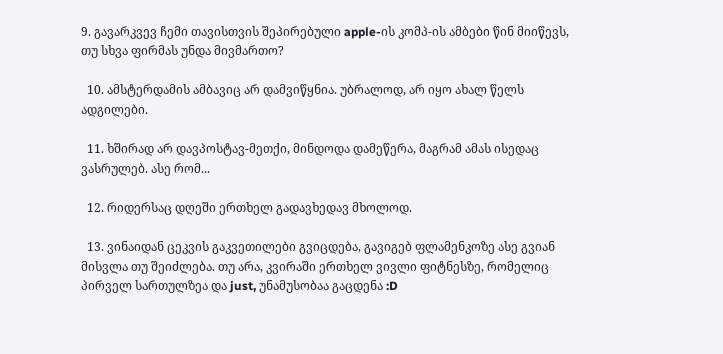9. გავარკვევ ჩემი თავისთვის შეპირებული apple-ის კომპ-ის ამბები წინ მიიწევს, თუ სხვა ფირმას უნდა მივმართო?

  10. ამსტერდამის ამბავიც არ დამვიწყნია. უბრალოდ, არ იყო ახალ წელს ადგილები.

  11. ხშირად არ დავპოსტავ-მეთქი, მინდოდა დამეწერა, მაგრამ ამას ისედაც ვასრულებ. ასე რომ...

  12. რიდერსაც დღეში ერთხელ გადავხედავ მხოლოდ.

  13. ვინაიდან ცეკვის გაკვეთილები გვიცდება, გავიგებ ფლამენკოზე ასე გვიან მისვლა თუ შეიძლება. თუ არა, კვირაში ერთხელ ვივლი ფიტნესზე, რომელიც პირველ სართულზეა და just, უნამუსობაა გაცდენა :D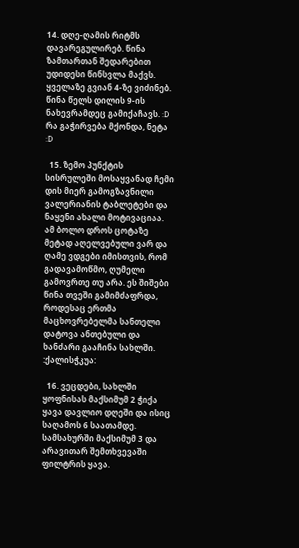14. დღე-ღამის რიტმს დავარეგულირებ. წინა ზამთართან შედარებით უდიდესი წინსვლა მაქვს. ყველაზე გვიან 4-ზე ვიძინებ. წინა წელს დილის 9-ის ნახევრამდეც გამიქაჩავს. :D რა გაჭირვება მქონდა, ნეტა :D

  15. ზემო პუნქტის სისრულეში მოსაყვანად ჩემი დის მიერ გამოგზავნილი ვალერიანის ტაბლეტები და ნაყენი ახალი მოტივაციაა. ამ ბოლო დროს ცოტაზე მეტად აღელვებული ვარ და ღამე ვდგები იმისთვის, რომ გადავამოწმო, ღუმელი გამოვრთე თუ არა. ეს შიშები წინა თვეში გამიმძაფრდა, როდესაც ერთმა მაცხოვრებელმა სანთელი დატოვა ანთებული და ხანძარი გააჩინა სახლში. :ქალისჭკუა:

  16. ვეცდები, სახლში ყოფნისას მაქსიმუმ 2 ჭიქა ყავა დავლიო დღეში და ისიც საღამოს 6 საათამდე. სამსახურში მაქსიმუმ 3 და არავითარ შემთხვევაში ფილტრის ყავა.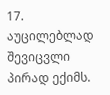17. აუცილებლად შევიცვლი პირად ექიმს.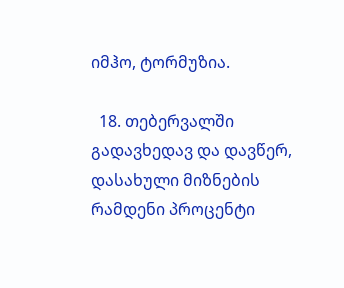იმჰო, ტორმუზია.

  18. თებერვალში გადავხედავ და დავწერ, დასახული მიზნების რამდენი პროცენტი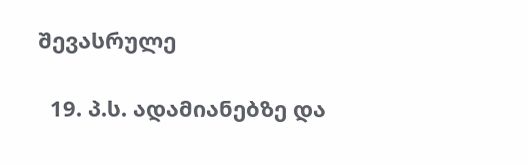შევასრულე

  19. პ.ს. ადამიანებზე და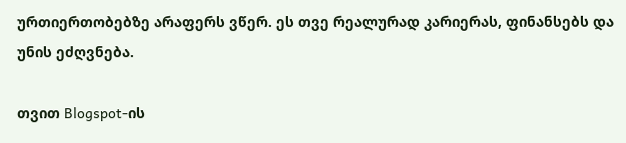ურთიერთობებზე არაფერს ვწერ. ეს თვე რეალურად კარიერას, ფინანსებს და უნის ეძღვნება.

თვით Blogspot-ის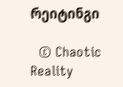რეიტინგი

  © Chaotic Reality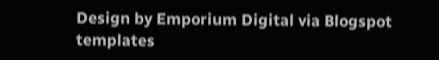Design by Emporium Digital via Blogspot templates